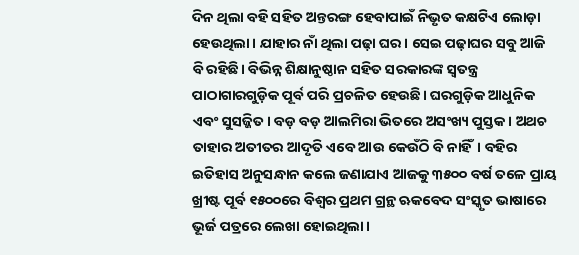ଦିନ ଥିଲା ବହି ସହିତ ଅନ୍ତରଙ୍ଗ ହେବାପାଇଁ ନିଭୃତ କକ୍ଷଟିଏ ଲୋଡ଼ା ହେଉଥିଲା। ଯାହାର ନାଁ ଥିଲା ପଢ଼ା ଘର। ସେଇ ପଢ଼ାଘର ସବୁ ଆଜି ବି ରହିଛି। ବିଭିନ୍ନ ଶିକ୍ଷାନୁଷ୍ଠାନ ସହିତ ସରକାରଙ୍କ ସ୍ବତନ୍ତ୍ର ପାଠାଗାରଗୁଡ଼ିକ ପୂର୍ବ ପରି ପ୍ରଚଳିତ ହେଉଛି। ଘରଗୁଡ଼ିକ ଆଧୁନିକ ଏବଂ ସୁସଜ୍ଜିତ। ବଡ଼ ବଡ଼ ଆଲମିରା ଭିତରେ ଅସଂଖ୍ୟ ପୁସ୍ତକ। ଅଥଚ ତାହାର ଅତୀତର ଆଦୃତି ଏବେ ଆଉ କେଉଁଠି ବି ନାହିଁ। ବହିର ଇତିହାସ ଅନୁସନ୍ଧାନ କଲେ ଜଣାଯାଏ ଆଜକୁ ୩୫୦୦ ବର୍ଷ ତଳେ ପ୍ରାୟ ଖ୍ରୀଷ୍ଟ ପୂର୍ବ ୧୫୦୦ରେ ବିଶ୍ୱର ପ୍ରଥମ ଗ୍ରନ୍ଥ ଋକବେଦ ସଂସ୍କୃତ ଭାଷାରେ ଭୂର୍ଜ ପତ୍ରରେ ଲେଖା ହୋଇଥିଲା।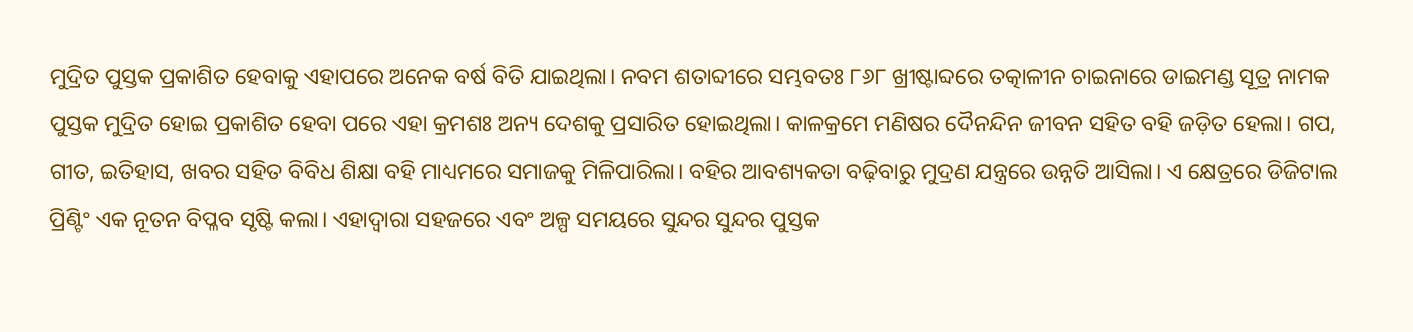ମୁଦ୍ରିତ ପୁସ୍ତକ ପ୍ରକାଶିତ ହେବାକୁ ଏହାପରେ ଅନେକ ବର୍ଷ ବିତି ଯାଇଥିଲା। ନବମ ଶତାବ୍ଦୀରେ ସମ୍ଭବତଃ ୮୬୮ ଖ୍ରୀଷ୍ଟାବ୍ଦରେ ତତ୍କାଳୀନ ଚାଇନାରେ ଡାଇମଣ୍ଡ ସୂତ୍ର ନାମକ ପୁସ୍ତକ ମୁଦ୍ରିତ ହୋଇ ପ୍ରକାଶିତ ହେବା ପରେ ଏହା କ୍ରମଶଃ ଅନ୍ୟ ଦେଶକୁ ପ୍ରସାରିତ ହୋଇଥିଲା। କାଳକ୍ରମେ ମଣିଷର ଦୈନନ୍ଦିନ ଜୀବନ ସହିତ ବହି ଜଡ଼ିତ ହେଲା। ଗପ, ଗୀତ, ଇତିହାସ, ଖବର ସହିତ ବିବିଧ ଶିକ୍ଷା ବହି ମାଧ୍ୟମରେ ସମାଜକୁ ମିଳିପାରିଲା। ବହିର ଆବଶ୍ୟକତା ବଢ଼ିବାରୁ ମୁଦ୍ରଣ ଯନ୍ତ୍ରରେ ଉନ୍ନତି ଆସିଲା। ଏ କ୍ଷେତ୍ରରେ ଡିଜିଟାଲ ପ୍ରିଣ୍ଟିଂ ଏକ ନୂତନ ବିପ୍ଳବ ସୃଷ୍ଟି କଲା। ଏହାଦ୍ବାରା ସହଜରେ ଏବଂ ଅଳ୍ପ ସମୟରେ ସୁନ୍ଦର ସୁନ୍ଦର ପୁସ୍ତକ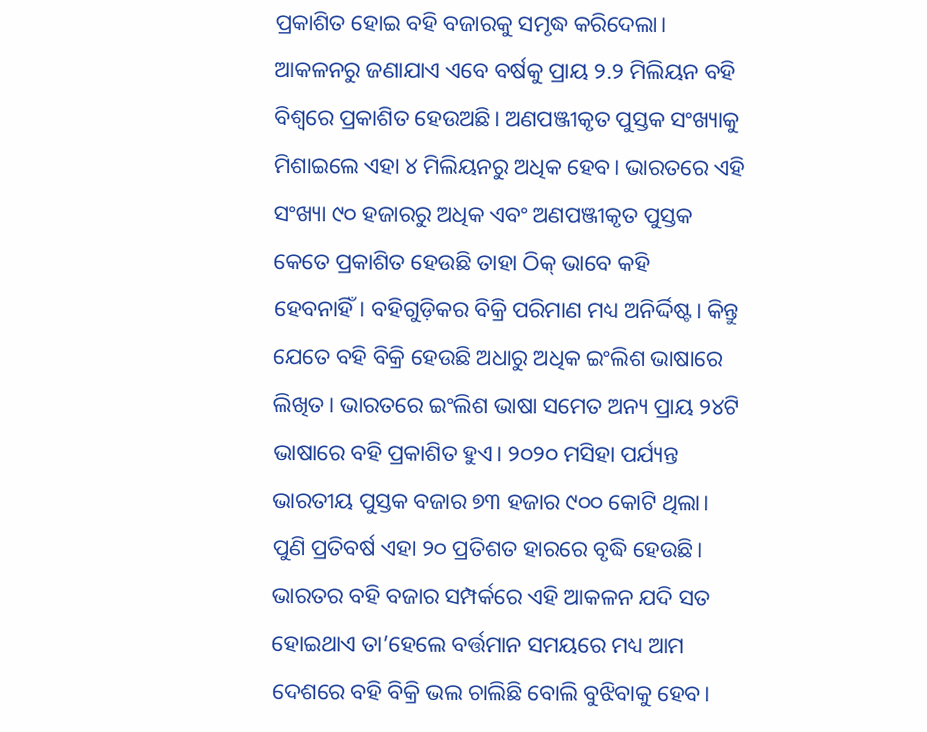ପ୍ରକାଶିତ ହୋଇ ବହି ବଜାରକୁ ସମୃଦ୍ଧ କରିଦେଲା। ଆକଳନରୁ ଜଣାଯାଏ ଏବେ ବର୍ଷକୁ ପ୍ରାୟ ୨.୨ ମିଲିୟନ ବହି ବିଶ୍ୱରେ ପ୍ରକାଶିତ ହେଉଅଛି। ଅଣପଞ୍ଜୀକୃତ ପୁସ୍ତକ ସଂଖ୍ୟାକୁ ମିଶାଇଲେ ଏହା ୪ ମିଲିୟନରୁ ଅଧିକ ହେବ। ଭାରତରେ ଏହି ସଂଖ୍ୟା ୯୦ ହଜାରରୁ ଅଧିକ ଏବଂ ଅଣପଞ୍ଜୀକୃତ ପୁସ୍ତକ କେତେ ପ୍ରକାଶିତ ହେଉଛି ତାହା ଠିକ୍ ଭାବେ କହି ହେବନାହିଁ। ବହିଗୁଡ଼ିକର ବିକ୍ରି ପରିମାଣ ମଧ୍ୟ ଅନିର୍ଦ୍ଦିଷ୍ଟ। କିନ୍ତୁ ଯେତେ ବହି ବିକ୍ରି ହେଉଛି ଅଧାରୁ ଅଧିକ ଇଂଲିଶ ଭାଷାରେ ଲିଖିତ। ଭାରତରେ ଇଂଲିଶ ଭାଷା ସମେତ ଅନ୍ୟ ପ୍ରାୟ ୨୪ଟି ଭାଷାରେ ବହି ପ୍ରକାଶିତ ହୁଏ। ୨୦୨୦ ମସିହା ପର୍ଯ୍ୟନ୍ତ ଭାରତୀୟ ପୁସ୍ତକ ବଜାର ୭୩ ହଜାର ୯୦୦ କୋଟି ଥିଲା। ପୁଣି ପ୍ରତିବର୍ଷ ଏହା ୨୦ ପ୍ରତିଶତ ହାରରେ ବୃଦ୍ଧି ହେଉଛି। ଭାରତର ବହି ବଜାର ସମ୍ପର୍କରେ ଏହି ଆକଳନ ଯଦି ସତ ହୋଇଥାଏ ତା’ହେଲେ ବର୍ତ୍ତମାନ ସମୟରେ ମଧ୍ୟ ଆମ ଦେଶରେ ବହି ବିକ୍ରି ଭଲ ଚାଲିଛି ବୋଲି ବୁଝିବାକୁ ହେବ।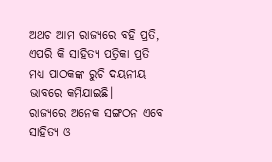ଅଥଚ ଆମ ରାଜ୍ୟରେ ବହି ପ୍ରତି, ଏପରି କି ସାହିତ୍ୟ ପତ୍ରିକା ପ୍ରତି ମଧ୍ୟ ପାଠକଙ୍କ ରୁଚି ଦୟନୀୟ ଭାବରେ କମିଯାଇଛି।
ରାଜ୍ୟରେ ଅନେକ ସଙ୍ଗଠନ ଏବେ ସାହିତ୍ୟ ଓ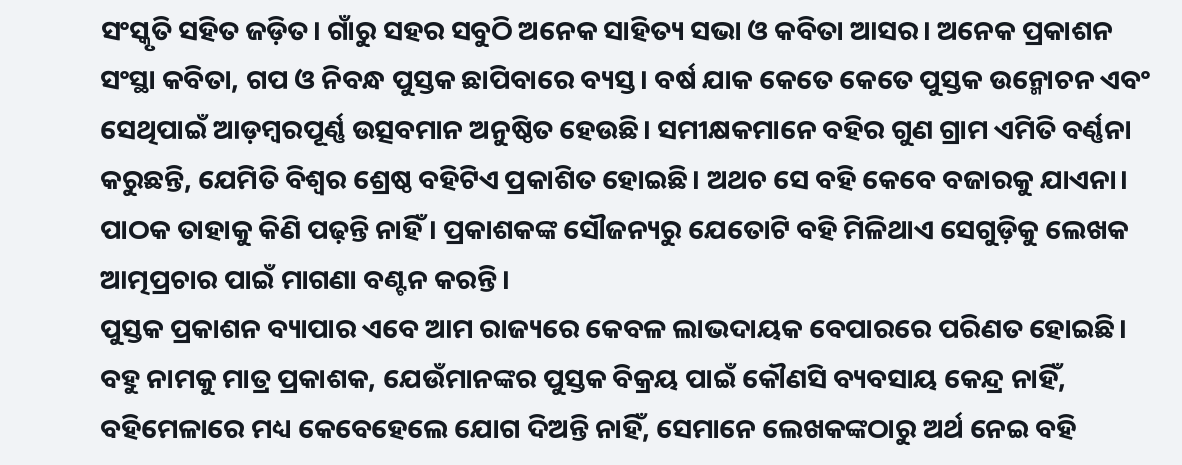ସଂସ୍କୃତି ସହିତ ଜଡ଼ିତ। ଗାଁରୁ ସହର ସବୁଠି ଅନେକ ସାହିତ୍ୟ ସଭା ଓ କବିତା ଆସର। ଅନେକ ପ୍ରକାଶନ ସଂସ୍ଥା କବିତା, ଗପ ଓ ନିବନ୍ଧ ପୁସ୍ତକ ଛାପିବାରେ ବ୍ୟସ୍ତ। ବର୍ଷ ଯାକ କେତେ କେତେ ପୁସ୍ତକ ଉନ୍ମୋଚନ ଏବଂ ସେଥିପାଇଁ ଆଡ଼ମ୍ବରପୂର୍ଣ୍ଣ ଉତ୍ସବମାନ ଅନୁଷ୍ଠିତ ହେଉଛି। ସମୀକ୍ଷକମାନେ ବହିର ଗୁଣ ଗ୍ରାମ ଏମିତି ବର୍ଣ୍ଣନା କରୁଛନ୍ତି, ଯେମିତି ବିଶ୍ୱର ଶ୍ରେଷ୍ଠ ବହିଟିଏ ପ୍ରକାଶିତ ହୋଇଛି। ଅଥଚ ସେ ବହି କେବେ ବଜାରକୁ ଯାଏନା। ପାଠକ ତାହାକୁ କିଣି ପଢ଼ନ୍ତି ନାହିଁ। ପ୍ରକାଶକଙ୍କ ସୌଜନ୍ୟରୁ ଯେତୋଟି ବହି ମିଳିଥାଏ ସେଗୁଡ଼ିକୁ ଲେଖକ ଆତ୍ମପ୍ରଚାର ପାଇଁ ମାଗଣା ବଣ୍ଟନ କରନ୍ତି।
ପୁସ୍ତକ ପ୍ରକାଶନ ବ୍ୟାପାର ଏବେ ଆମ ରାଜ୍ୟରେ କେବଳ ଲାଭଦାୟକ ବେପାରରେ ପରିଣତ ହୋଇଛି। ବହୁ ନାମକୁ ମାତ୍ର ପ୍ରକାଶକ, ଯେଉଁମାନଙ୍କର ପୁସ୍ତକ ବିକ୍ରୟ ପାଇଁ କୌଣସି ବ୍ୟବସାୟ କେନ୍ଦ୍ର ନାହିଁ, ବହିମେଳାରେ ମଧ୍ୟ କେବେହେଲେ ଯୋଗ ଦିଅନ୍ତି ନାହିଁ, ସେମାନେ ଲେଖକଙ୍କଠାରୁ ଅର୍ଥ ନେଇ ବହି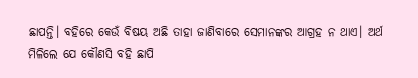ଛାପନ୍ତି। ବହିରେ କେଉଁ ବିଷୟ ଅଛି ତାହା ଜାଣିବାରେ ସେମାନଙ୍କର ଆଗ୍ରହ ନ ଥାଏ। ଅର୍ଥ ମିଳିଲେ ଯେ କୌଣସି ବହି ଛାପି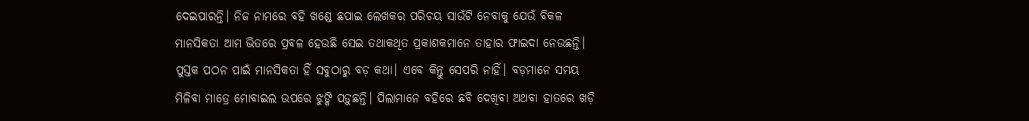ଦେଇପାରନ୍ତି। ନିଜ ନାମରେ ବହି ଖଣ୍ଡେ ଛପାଇ ଲେଖକର ପରିଚୟ ସାଉଁଟି ନେବାକୁ ଯେଉଁ ବିକଳ ମାନସିକତା ଆମ ଭିତରେ ପ୍ରବଳ ହେଉଛି ସେଇ ତଥାକଥିତ ପ୍ରକାଶକମାନେ ତାହାର ଫାଇଦା ନେଉଛନ୍ତି।
ପୁସ୍ତକ ପଠନ ପାଇଁ ମାନସିକତା ହିଁ ସବୁଠାରୁ ବଡ଼ କଥା। ଏବେ କିନ୍ତୁ ସେପରି ନାହିଁ। ବଡ଼ମାନେ ସମୟ ମିଳିବା ମାତ୍ରେ ମୋବାଇଲ ଉପରେ ଝୁଙ୍କି ପଡ଼ୁଛନ୍ତି। ପିଲାମାନେ ବହିରେ ଛବି ଦେଖିବା ଅଥବା ହାତରେ ଖଡ଼ି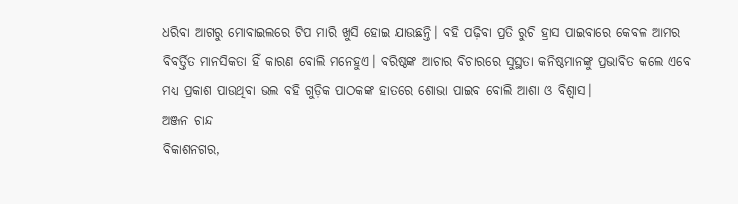ଧରିବା ଆଗରୁ ମୋବାଇଲରେ ଟିପ ମାରି ଖୁସି ହୋଇ ଯାଉଛନ୍ତି। ବହି ପଢ଼ିବା ପ୍ରତି ରୁଚି ହ୍ରାସ ପାଇବାରେ କେବଳ ଆମର ବିବର୍ତ୍ତିତ ମାନସିକତା ହିଁ କାରଣ ବୋଲି ମନେହୁଏ। ବରିଷ୍ଠଙ୍କ ଆଚାର ବିଚାରରେ ସୁସ୍ଥତା କନିଷ୍ଠମାନଙ୍କୁ ପ୍ରଭାବିତ କଲେ ଏବେ ମଧ୍ୟ ପ୍ରକାଶ ପାଉଥିବା ଭଲ ବହି ଗୁଡ଼ିକ ପାଠକଙ୍କ ହାତରେ ଶୋଭା ପାଇବ ବୋଲି ଆଶା ଓ ବିଶ୍ୱାସ।
ଅଞ୍ଜନ ଚାନ୍ଦ
ବିକାଶନଗର,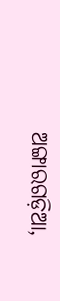ଅଙ୍ଗାରଗଡ଼ିଆ,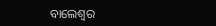ବାଲେଶ୍ୱର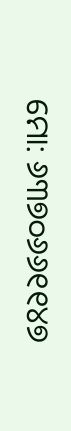ମୋ: ୬୩୭୦୬୬୧୧୪୭